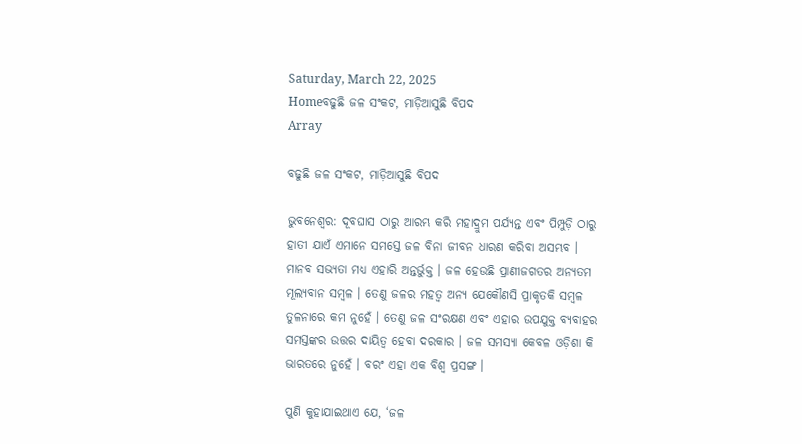Saturday, March 22, 2025
Homeବଢୁଛି ଜଳ ସଂକଟ, ମାଡ଼ିଆସୁଛି ବିପଦ
Array

ବଢୁଛି ଜଳ ସଂକଟ, ମାଡ଼ିଆସୁଛି ବିପଦ

ଭୁବନେଶ୍ୱର: ଦୂବଘାସ ଠାରୁ ଆରମ୍ଭ କରି ମହାଦ୍ରୁମ ପର୍ଯ୍ୟନ୍ତ ଏବଂ ପିମ୍ପୁଡ଼ି ଠାରୁ ହାତୀ ଯାଏଁ ଏମାନେ ସମସ୍ତେ ଜଳ ବିନା ଜୀବନ ଧାରଣ କରିବା ଅସମ୍ଭବ । ମାନବ ସଭ୍ୟତା ମଧ୍ୟ ଏହାରି ଅନ୍ତର୍ଭୁକ୍ତ । ଜଳ ହେଉଛି ପ୍ରାଣୀଜଗତର ଅନ୍ୟତମ ମୂଲ୍ୟବାନ ସମ୍ବଳ । ତେଣୁ ଜଳର ମହତ୍ୱ ଅନ୍ୟ ଯେକୌଣସି ପ୍ରାକୃତକି ସମ୍ବଳ ତୁଳନାରେ କମ ନୁହେଁ । ତେଣୁ ଜଳ ସଂରକ୍ଷଣ ଏବଂ ଏହାର ଉପଯୁକ୍ତ ବ୍ୟବାହର ସମସ୍ତଙ୍କର ଉତ୍ତର ଦାୟିତ୍ୱ ହେବା ଦରକାର । ଜଳ ସମସ୍ୟା କେବଳ ଓଡ଼ିଶା କି ଭାରତରେ ନୁହେଁ । ବରଂ ଏହା ଏକ ବିଶ୍ୱ ପ୍ରସଙ୍ଗ ।

ପୁଣି କୁହାଯାଇଥାଏ ଯେ, ‘ଜଳ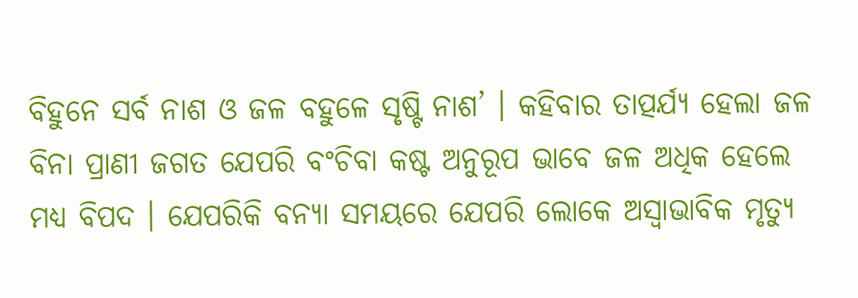ବିହୁନେ ସର୍ବ ନାଶ ଓ ଜଳ ବହୁଳେ ସୃଷ୍ଟି ନାଶ’ । କହିବାର ତାତ୍ପର୍ଯ୍ୟ ହେଲା ଜଳ ବିନା ପ୍ରାଣୀ ଜଗତ ଯେପରି ବଂଚିବା କଷ୍ଟ ଅନୁରୂପ ଭାବେ ଜଳ ଅଧିକ ହେଲେ ମଧ୍ୟ ବିପଦ । ଯେପରିକି ବନ୍ୟା ସମୟରେ ଯେପରି ଲୋକେ ଅସ୍ୱାଭାବିକ ମୃତ୍ୟୁ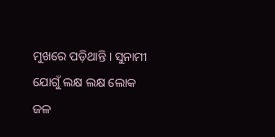ମୁଖରେ ପଡ଼ିଥାନ୍ତି । ସୁନାମୀ ଯୋଗୁଁ ଲକ୍ଷ ଲକ୍ଷ ଲୋକ ଜଳ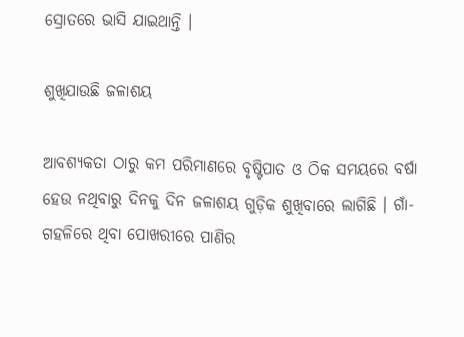ସ୍ରୋତରେ ଭାସି ଯାଇଥାନ୍ତି ।

ଶୁଖିଯାଉଛି ଜଳାଶୟ

ଆବଶ୍ୟକତା ଠାରୁ କମ ପରିମାଣରେ ବୃଷ୍ଟିପାତ ଓ ଠିକ ସମୟରେ ବର୍ଷା ହେଉ ନଥିବାରୁ ଦିନକୁ ଦିନ ଜଳାଶୟ ଗୁଡ଼ିକ ଶୁଖିବାରେ ଲାଗିଛି । ଗାଁ-ଗହଳିରେ ଥିବା ପୋଖରୀରେ ପାଣିର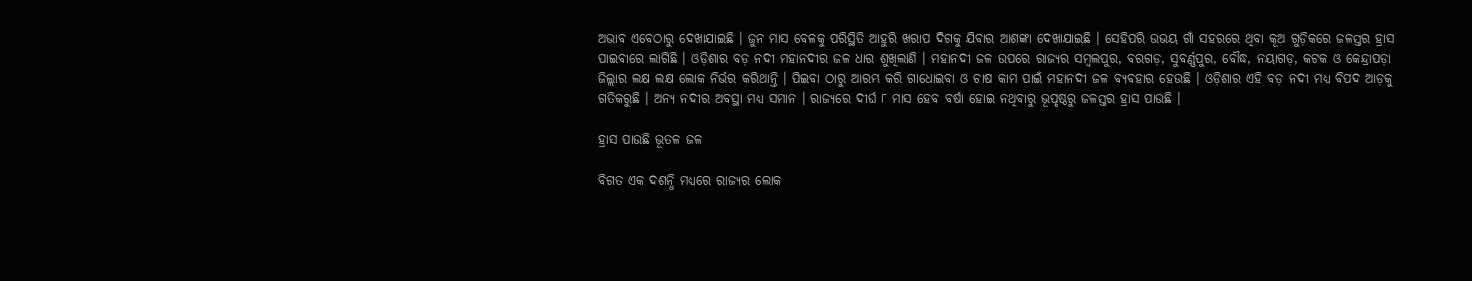ଅଭାବ ଏବେଠାରୁ ଦେଖାଯାଇଛି । ଜୁନ ମାସ ବେଳକୁ ପରିସ୍ଥିତି ଆହୁରି ଖରାପ ଦିଗକୁ ଯିବାର ଆଶଙ୍କା ଦେଖାଯାଇଛି । ସେହିପରି ଉଭୟ ଗାଁ ସହରରେ ଥିବା କୂଅ ଗୁଡ଼ିକରେ ଜଳସ୍ତର ହ୍ରାସ ପାଇବାରେ ଲାଗିଛି । ଓଡ଼ିଶାର ବଡ଼ ନଦୀ ମହାନଦୀର ଜଳ ଧାର ଶୁଖିଲାଣି । ମହାନଦୀ ଜଳ ଉପରେ ରାଜ୍ୟର ସମ୍ବଲପୁର, ବରଗଡ଼, ସୁବର୍ଣ୍ଣପୁର, ବୌଦ୍ଧ, ନୟାଗଡ଼, କଟକ ଓ କେନ୍ଦ୍ରାପଡ଼ା ଜିଲ୍ଲାର ଲକ୍ଷ ଲକ୍ଷ ଲୋକ ନିର୍ଭର କରିଥାନ୍ତି । ପିଇବା ଠାରୁ ଆରମ୍ଭ କରି ଗାଧୋଇବା ଓ ଚାଷ କାମ ପାଇଁ ମହାନଦୀ ଜଳ ବ୍ୟବହାର ହେଉଛି । ଓଡ଼ିଶାର ଏହି ବଡ଼ ନଦୀ ମଧ୍ୟ ବିପଦ ଆଡ଼କୁ ଗତିକରୁଛି । ଅନ୍ୟ ନଦୀର ଅବସ୍ଥା ମଧ୍ୟ ସମାନ । ରାଜ୍ୟରେ ଦୀର୍ଘ ୮ ମାସ ହେବ ବର୍ଷା ହୋଇ ନଥିବାରୁ ଭୂପୃଷ୍ଠରୁ ଜଳସ୍ତର ହ୍ରାସ ପାଉଛି ।

ହ୍ରାସ ପାଉଛି ଭୂତଳ ଜଳ

ବିଗତ ଏକ ଦଶନ୍ଧି ମଧ୍ୟରେ ରାଜ୍ୟର ଲୋକ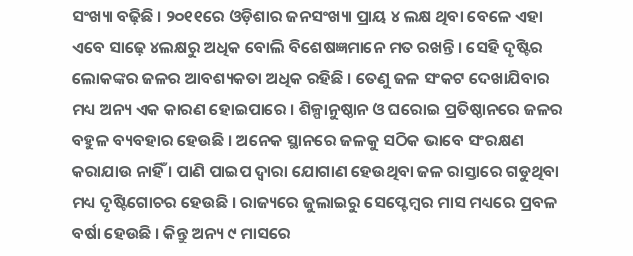ସଂଖ୍ୟା ବଢ଼ିଛି । ୨୦୧୧ରେ ଓଡ଼ିଶାର ଜନସଂଖ୍ୟା ପ୍ରାୟ ୪ ଲକ୍ଷ ଥିବା ବେଳେ ଏହା ଏବେ ସାଢ଼େ ୪ଲକ୍ଷରୁ ଅଧିକ ବୋଲି ବିଶେଷଜ୍ଞମାନେ ମତ ରଖନ୍ତି । ସେହି ଦୃଷ୍ଟିର ଲୋକଙ୍କର ଜଳର ଆବଶ୍ୟକତା ଅଧିକ ରହିଛି । ତେଣୁ ଜଳ ସଂକଟ ଦେଖାଯିବାର ମଧ୍ୟ ଅନ୍ୟ ଏକ କାରଣ ହୋଇପାରେ । ଶିଳ୍ପାନୁଷ୍ଠାନ ଓ ଘରୋଇ ପ୍ରତିଷ୍ଠାନରେ ଜଳର ବହୁଳ ବ୍ୟବହାର ହେଉଛି । ଅନେକ ସ୍ଥାନରେ ଜଳକୁ ସଠିକ ଭାବେ ସଂରକ୍ଷଣ କରାଯାଉ ନାହିଁ । ପାଣି ପାଇପ ଦ୍ୱାରା ଯୋଗାଣ ହେଉଥିବା ଜଳ ରାସ୍ତାରେ ଗଡୁଥିବା ମଧ୍ୟ ଦୃଷ୍ଟିଗୋଚର ହେଉଛି । ରାଜ୍ୟରେ ଜୁଲାଇରୁ ସେପ୍ଟେମ୍ବର ମାସ ମଧ୍ୟରେ ପ୍ରବଳ ବର୍ଷା ହେଉଛି । କିନ୍ତୁ ଅନ୍ୟ ୯ ମାସରେ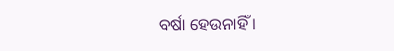ବର୍ଷା ହେଉନାହିଁ ।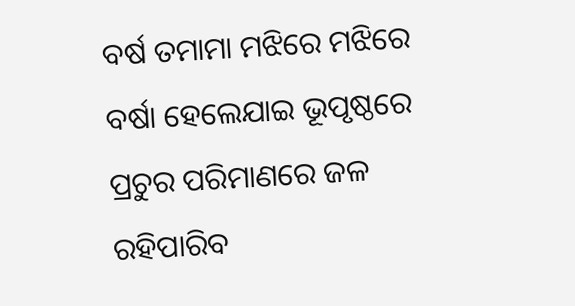ବର୍ଷ ତମାମା ମଝିରେ ମଝିରେ ବର୍ଷା ହେଲେଯାଇ ଭୂପୃଷ୍ଠରେ ପ୍ରଚୁର ପରିମାଣରେ ଜଳ ରହିପାରିବ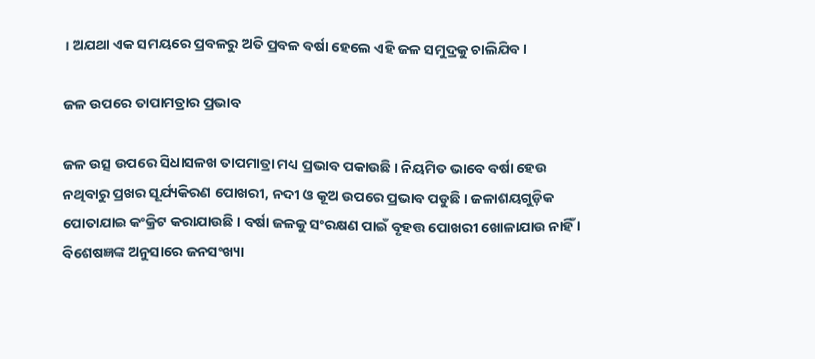। ଅଯଥା ଏକ ସମୟରେ ପ୍ରବଳରୁ ଅତି ପ୍ରବଳ ବର୍ଷା ହେଲେ ଏହି ଜଳ ସମୁଦ୍ରକୁ ଚାଲିଯିବ ।

ଜଳ ଉପରେ ତାପାମତ୍ରାର ପ୍ରଭାବ

ଜଳ ଉତ୍ସ ଉପରେ ସିଧାସଳଖ ତାପମାତ୍ରା ମଧ୍ୟ ପ୍ରଭାବ ପକାଉଛି । ନିୟମିତ ଭାବେ ବର୍ଷା ହେଉ ନଥିବାରୁ ପ୍ରଖର ସୂର୍ଯ୍ୟକିରଣ ପୋଖରୀ, ନଦୀ ଓ କୂଅ ଉପରେ ପ୍ରଭାବ ପଡୁଛି । ଜଳାଶୟଗୁଡ଼ିକ ପୋତାଯାଇ କଂକ୍ରିଟ କରାଯାଉଛି । ବର୍ଷା ଜଳକୁ ସଂରକ୍ଷଣ ପାଇଁ ବୃହତ୍ତ ପୋଖରୀ ଖୋଳାଯାଉ ନାହିଁ । ବିଶେଷଜ୍ଞଙ୍କ ଅନୁସାରେ ଜନସଂଖ୍ୟା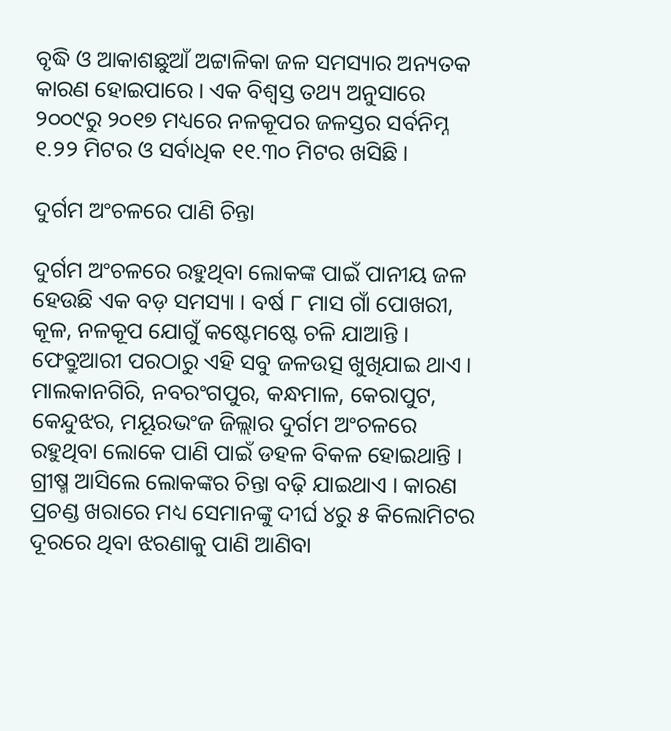ବୃଦ୍ଧି ଓ ଆକାଶଛୁଆଁ ଅଟ୍ଟାଳିକା ଜଳ ସମସ୍ୟାର ଅନ୍ୟତକ କାରଣ ହୋଇପାରେ । ଏକ ବିଶ୍ୱସ୍ତ ତଥ୍ୟ ଅନୁସାରେ ୨୦୦୯ରୁ ୨୦୧୭ ମଧ୍ୟରେ ନଳକୂପର ଜଳସ୍ତର ସର୍ବନିମ୍ନ ୧.୨୨ ମିଟର ଓ ସର୍ବାଧିକ ୧୧.୩୦ ମିଟର ଖସିଛି ।

ଦୁର୍ଗମ ଅଂଚଳରେ ପାଣି ଚିନ୍ତା

ଦୁର୍ଗମ ଅଂଚଳରେ ରହୁଥିବା ଲୋକଙ୍କ ପାଇଁ ପାନୀୟ ଜଳ ହେଉଛି ଏକ ବଡ଼ ସମସ୍ୟା । ବର୍ଷ ୮ ମାସ ଗାଁ ପୋଖରୀ, କୂଳ, ନଳକୂପ ଯୋଗୁଁ କଷ୍ଟେମଷ୍ଟେ ଚଳି ଯାଆନ୍ତି । ଫେବ୍ରୁଆରୀ ପରଠାରୁ ଏହି ସବୁ ଜଳଉତ୍ସ ଖୁଖିଯାଇ ଥାଏ । ମାଲକାନଗିରି, ନବରଂଗପୁର, କନ୍ଧମାଳ, କେରାପୁଟ, କେନ୍ଦୁଝର, ମୟୂରଭଂଜ ଜିଲ୍ଲାର ଦୁର୍ଗମ ଅଂଚଳରେ ରହୁଥିବା ଲୋକେ ପାଣି ପାଇଁ ଡହଳ ବିକଳ ହୋଇଥାନ୍ତି । ଗ୍ରୀଷ୍ମ ଆସିଲେ ଲୋକଙ୍କର ଚିନ୍ତା ବଢ଼ି ଯାଇଥାଏ । କାରଣ ପ୍ରଚଣ୍ଡ ଖରାରେ ମଧ୍ୟ ସେମାନଙ୍କୁ ଦୀର୍ଘ ୪ରୁ ୫ କିଲୋମିଟର ଦୂରରେ ଥିବା ଝରଣାକୁ ପାଣି ଆଣିବା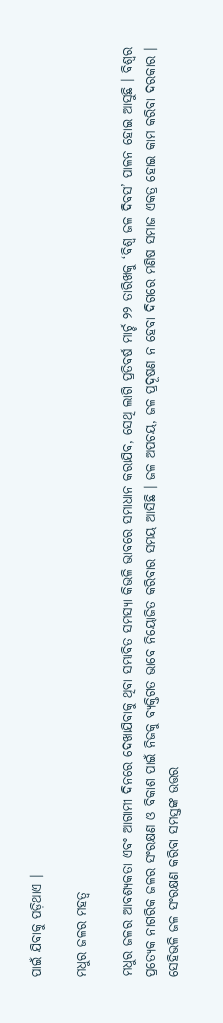ପାଇଁ ଯିବାକୁ ପଡ଼ିଥାଏ ।

ମଧୁର ଜଳର ମହତ୍ୱ

ମଧୁର ଜଳର ଆବଶ୍ୟକତା ଏବଂ ଆଗାମୀ ଦିନରେ ଦେଖାଯିବାକୁ ଥିବା ସମ୍ଭାବିତ ସମସ୍ୟା କିଭଳି ଭାବରେ ସମାଧାନ କରାଯିବ, ସେଥି ଲାଗି ପ୍ରତିବର୍ଷ ମାର୍ଚ୍ଚ ୨୨ ତାରିଖକୁ ‘ବିଶ୍ୱ ଜଳ ଦିବସ’ ପାଳନ ହୋଇ ଆସୁଛି । ବିଶ୍ୱର ପ୍ରତ୍ୟେକ ନାଗରିକ ଜଳର ସଂରକ୍ଷଣ ଓ ବିକାଶ ପାଇଁ ନିଜକୁ ବ୍ୟକ୍ତିଗତ ଭାବେ ନିୟୋଜିତ କରିବାର ସମୟ ଆସିଛି । ଜଳ ଅପଚୟ, ଜଳ ପ୍ରଦୂଷଣ ନ ହେବା ଦିଗରେ ମଣିଷ ସମାଜ ଏକତ୍ର ହୋଇ କାମ କରିବା ଦରକାର । ସେହିଭଳି ଜଳ ସଂରକ୍ଷଣ କରିବା ସମସ୍ତଙ୍କ ଉତ୍ତର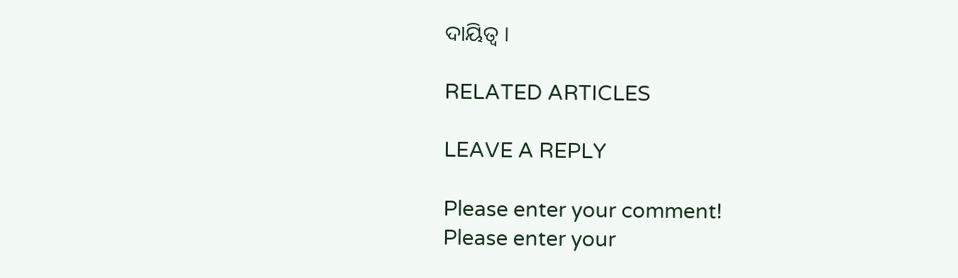ଦାୟିତ୍ୱ ।

RELATED ARTICLES

LEAVE A REPLY

Please enter your comment!
Please enter your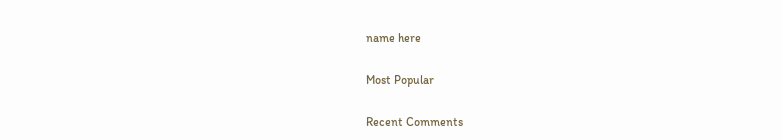name here

Most Popular

Recent Comments